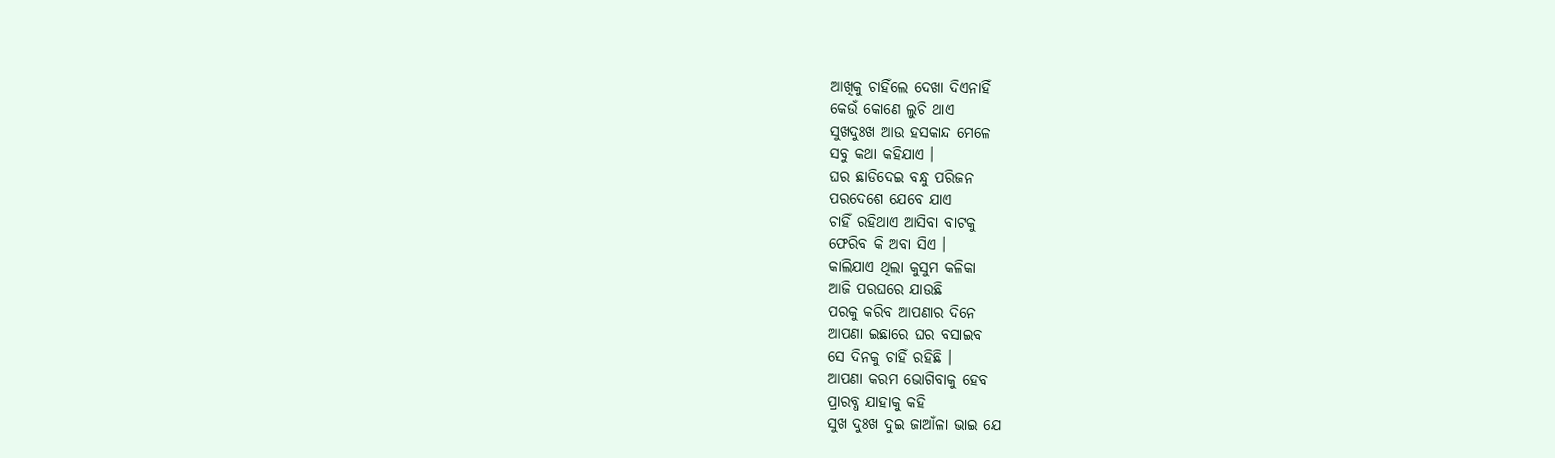ଆଖିକୁ ଚାହିଁଲେ ଦେଖା ଦିଏନାହିଁ
କେଉଁ କୋଣେ ଲୁଚି ଥାଏ
ସୁଖଦୁଃଖ ଆଉ ହସକାନ୍ଦ ମେଳେ
ସବୁ କଥା କହିଯାଏ ।
ଘର ଛାଡିଦେଇ ବନ୍ଧୁ ପରିଜନ
ପରଦେଶେ ଯେବେ ଯାଏ
ଚାହିଁ ରହିଥାଏ ଆସିବା ବାଟକୁ
ଫେରିବ କି ଅବା ସିଏ ।
କାଲିଯାଏ ଥିଲା କୁସୁମ କଳିକା
ଆଜି ପରଘରେ ଯାଉଛି
ପରକୁ କରିବ ଆପଣାର ଦିନେ
ଆପଣା ଇଛାରେ ଘର ବସାଇବ
ସେ ଦିନକୁ ଚାହିଁ ରହିଛି ।
ଆପଣା କରମ ଭୋଗିବାକୁ ହେବ
ପ୍ରାରବ୍ଧ ଯାହାକୁ କହି
ସୁଖ ଦୁଃଖ ଦୁଇ ଜାଆଁଳା ଭାଇ ଯେ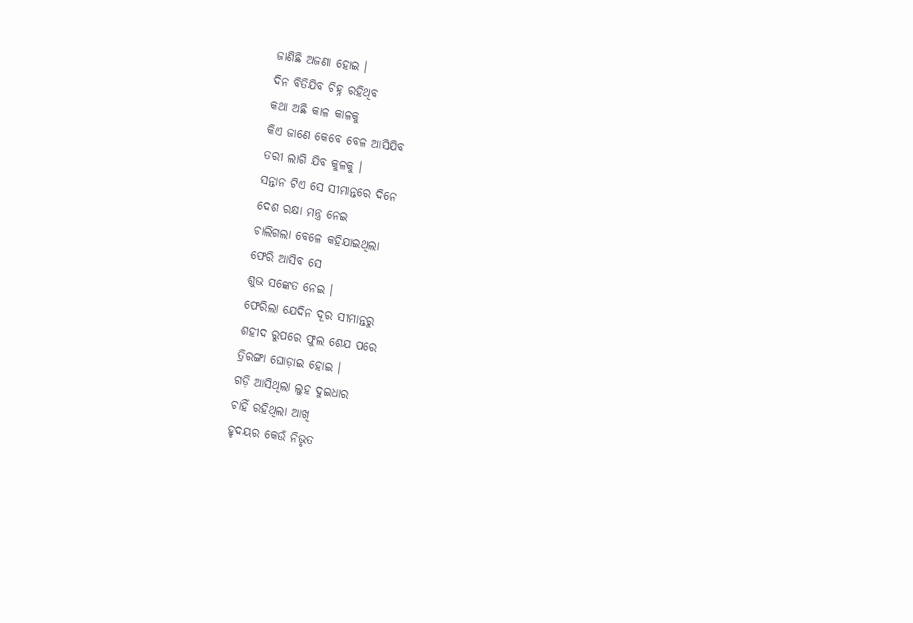ଜାଣିଛି ଅଜଣା ହୋଇ ।
ଦିନ ବିତିଯିବ ଚିହ୍ନ ରହିଥିବ
କଥା ଅଛି କାଳ କାଳକୁ
କିଏ ଜାଣେ କେବେ ବେଳ ଆସିଯିବ
ତରୀ ଲାଗି ଯିବ କୁଳକୁ ।
ସନ୍ତାନ ଟିଏ ସେ ସୀମାନ୍ତରେ ଦିନେ
ଦେଶ ରକ୍ଷା ମନ୍ତ୍ର ନେଇ
ଚାଲିଗଲା ବେଳେ କହିଯାଇଥିଲା
ଫେରି ଆସିବ ସେ
ଶୁଭ ସଙ୍କେତ ନେଇ ।
ଫେରିଲା ଯେଦିନ ଦୂର ସୀମାନ୍ତରୁ
ଶହୀଦ ରୁପରେ ଫୁଲ ଶେଯ ପରେ
ତ୍ରିରଙ୍ଗା ଘୋଡ଼ାଇ ହୋଇ ।
ଗଡ଼ି ଆସିଥିଲା ଲୁହ ଦୁଇଧାର
ଚାହିଁ ରହିଥିଲା ଆଖି
ହୃଦୟର କେଉଁ ନିଭୃତ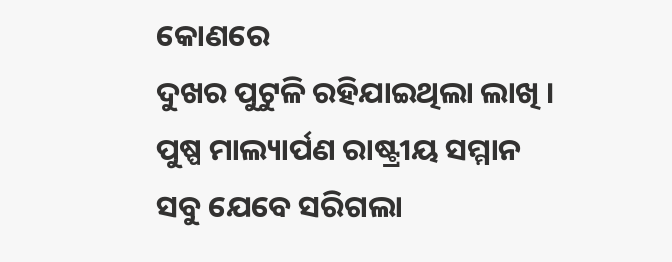କୋଣରେ
ଦୁଖର ପୁଟୁଳି ରହିଯାଇଥିଲା ଲାଖି ।
ପୁଷ୍ପ ମାଲ୍ୟାର୍ପଣ ରାଷ୍ଟ୍ରୀୟ ସମ୍ମାନ
ସବୁ ଯେବେ ସରିଗଲା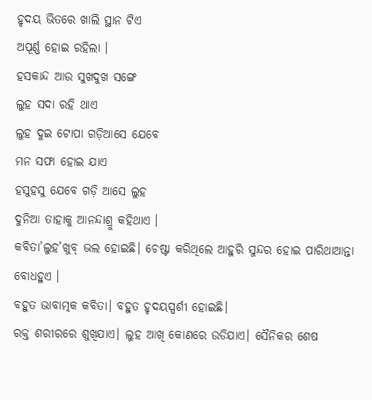ହୃଦୟ ଭିତରେ ଖାଲି ସ୍ଥାନ ଟିଏ
ଅପୂର୍ଣ୍ଣ ହୋଇ ରହିଲା ।
ହସକାନ୍ଦ ଆଉ ସୁଖଦୁଖ ସଙ୍ଗେ
ଲୁହ ସଦା ରହି ଥାଏ
ଲୁହ ଦୁଇ ଟୋପା ଗଡ଼ିଆସେ ଯେବେ
ମନ ସଫା ହୋଇ ଯାଏ
ହସୁହସୁ ଯେବେ ଗଡ଼ି ଆସେ ଲୁହ
ଦୁନିଆ ତାହାକୁ ଆନନ୍ଦାଶ୍ରୁ କହିଥାଏ ।
କବିତା’ଲୁହ’ଖୁବ୍ ଭଲ ହୋଇଛି। ଚେଷ୍ଟା କରିଥିଲେ ଆହୁରି ସୁନ୍ଦର ହୋଇ ପାରିଥାଆନ୍ତା ବୋଧହୁଏ ।
ବହୁତ ଭାବାତ୍ମକ କବିତା। ବହୁତ ହୃଦୟସ୍ପର୍ଶୀ ହୋଇଛି।
ରକ୍ତ ଶରୀରରେ ଶୁଖିଯାଏ। ଲୁହ ଆଖି କୋଣରେ ଉଡିଯାଏ। ସୈନିକର ଶେଷ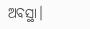ଅବସ୍ଥା।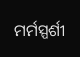ମର୍ମସ୍ପର୍ଶୀ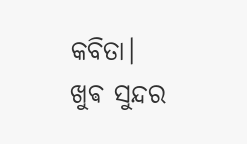କବିତା।
ଖୁଵ ସୁନ୍ଦର